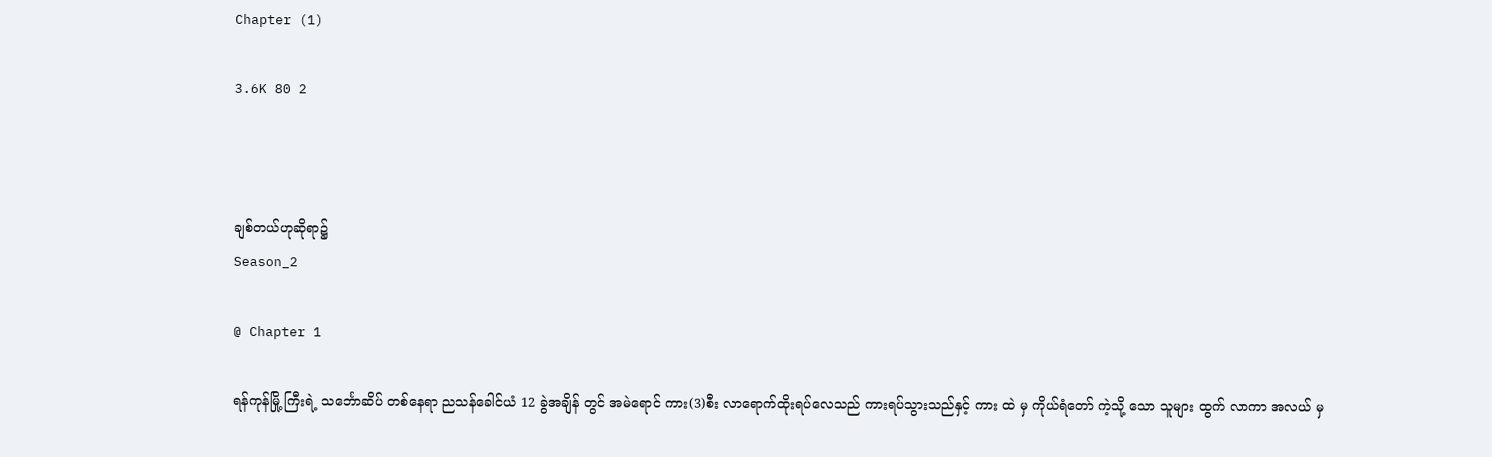Chapter (1)

3.6K 80 2



ချစ်တယ်ဟုဆိုရာ၌
Season_2

@ Chapter 1

ရန်ကုန်မြို့ ကြီးရဲ့ သင်္ဘောဆိပ် တစ်နေရာ ညသန်ခေါင်ယံ 12 ခွဲအချိန် တွင် အမဲရောင် ကား(3)စီး လာရောက်ထိုးရပ်လေသည် ကားရပ်သွားသည်နှင့် ကား ထဲ မှ ကိုယ်ရံတော် ကဲ့သို့ သော သူများ ထွက် လာကာ အလယ် မှ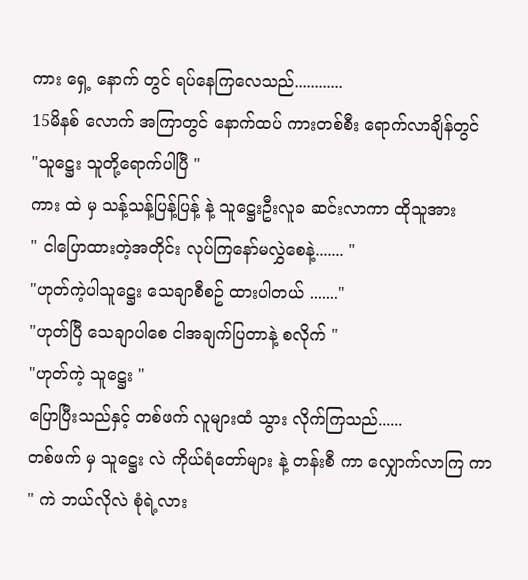ကား ရှေ့ နောက် တွင် ရပ်နေကြလေသည်............
15မိနစ် လောက် အကြာတွင် နောက်ထပ် ကားတစ်စီး ရောက်လာချိန်တွင်
"သူဋ္ဌေး သူတို့ရောက်ပါပြီ "
ကား ထဲ မှ သန့်သန့်ပြန့်ပြန့် နဲ့ သူဋ္ဌေးဦးလူခ ဆင်းလာကာ ထိုသူအား
" ငါပြောထားတဲ့အတိုင်း လုပ်ကြနော်မလွှဲစေနဲ့....... "
"ဟုတ်ကဲ့ပါသူဋ္ဌေး သေချာစီစဥ် ထားပါတယ် ......."
"ဟုတ်ပြီ သေချာပါစေ ငါအချက်ပြတာနဲ့ စလိုက် "
"ဟုတ်ကဲ့ သူဋ္ဌေး "
ပြောပြီးသည်နှင့် တစ်ဖက် လူများထံ သွား လိုက်ကြသည်......
တစ်ဖက် မှ သူဋ္ဌေး လဲ ကိုယ်ရံတော်များ နဲ့ တန်းစီ ကာ လျှောက်လာကြ ကာ
" ကဲ ဘယ်လိုလဲ စုံရဲ့လား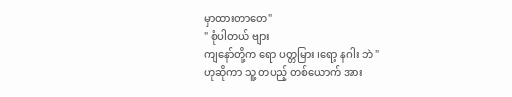မှာထားတာတေ"
" စုံပါတယ် ဗျား
ကျနော်တို့က ရော ပတ္တမြား ၊ရော့ နဂါး ဘဲ "
ဟုဆိုကာ သူ့ တပည့် တစ်ယောက် အား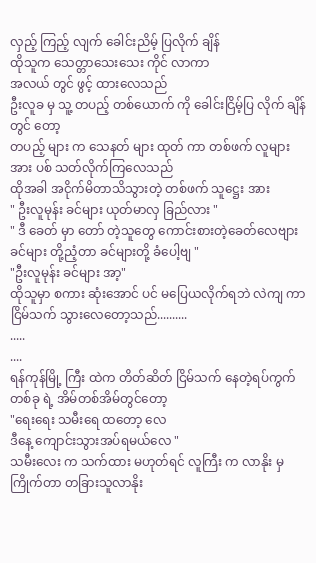လှည့် ကြည့် လျက် ခေါင်းညိမ့် ပြလိုက် ချိန်
ထိုသူက သေတ္တာသေးသေး ကိုင် လာကာ
အလယ် တွင် ဖွင့် ထားလေသည်
ဦးလူခ မှ သူ့ တပည့် တစ်ယောက် ကို ခေါင်းငြိမ့်ပြ လိုက် ချိန် တွင် တော့
တပည့် များ က သေနတ် များ ထုတ် ကာ တစ်ဖက် လူများ အား ပစ် သတ်လိုက်ကြလေသည်
ထိုအခါ အငိုက်မိတာသိသွားတဲ့ တစ်ဖက် သူဋ္ဌေး အား
" ဦးလူမုန်း ခင်များ ယုတ်မာလှ ခြည်လား "
" ဒီ ခေတ် မှာ တော် တဲ့သူတွေ ကောင်းစားတဲ့ခေတ်လေဗျား
ခင်များ တို့ညံ့တာ ခင်များတို့ ခံပေါ့ဗျ "
"ဦးလူမုန်း ခင်များ အာ့"
ထိုသူမှာ စကား ဆုံးအောင် ပင် မပြေယလိုက်ရဘဲ လဲကျ ကာ ငြိမ်သက် သွားလေတော့သည်..........
.....
....
ရန်ကုန်မြို့ ကြီး ထဲက တိတ်ဆိတ် ငြိမ်သက် နေတဲ့ရပ်ကွက် တစ်ခု ရဲ့ အိမ်တစ်အိမ်တွင်တော့
"ရေးရေး သမီးရေ ထတော့ လေ
ဒီနေ့ ကျောင်းသွားအပ်ရမယ်လေ "
သမီးလေး က သက်ထား မဟုတ်ရင် လူကြီး က လာနိုး မှ ကြိုက်တာ တခြားသူလာနိုး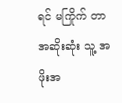ရင် မကြိုက် တာ အဆိုးဆုံး သူ့ အဖိုးအ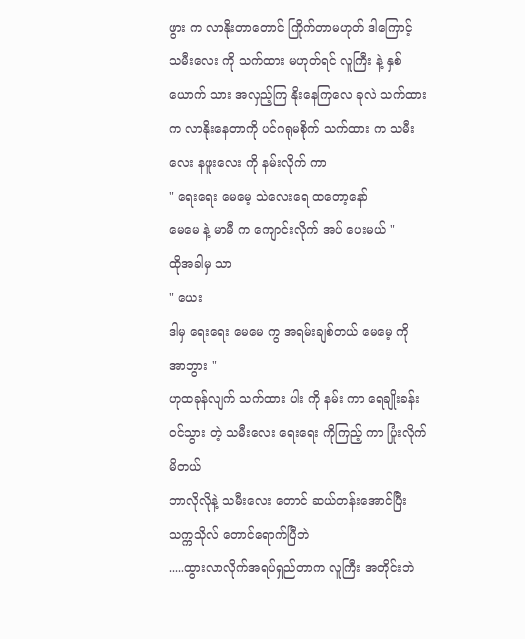ဖွား က လာနိုးတာတောင် ကြိုက်တာမဟုတ် ဒါကြောင့် သမီးလေး ကို သက်ထား မဟုတ်ရင် လူကြီး နဲ့ နှစ်ယောက် သား အလှည့်ကြ နိုးနေကြလေ ခုလဲ သက်ထားက လာနိုးနေတာကို ပင်ဂရုမစိုက် သက်ထား က သမီးလေး နဖူးလေး ကို နမ်းလိုက် ကာ
" ရေးရေး မေမေ့ သဲလေးရေ ထတော့နော်
မေမေ နဲ့ မာမီ က ကျောင်းလိုက် အပ် ပေးမယ် "
ထိုအခါမှ သာ
" ယေး
ဒါမှ ရေးရေး မေမေ ကွ အရမ်းချစ်တယ် မေမေ့ ကို
အာဘွား "
ဟုထခုန်လျက် သက်ထား ပါး ကို နမ်း ကာ ရေချိုးခန်း ဝင်သွား တဲ့ သမီးလေး ရေးရေး ကိုကြည့် ကာ ပြုံးလိုက်မိတယ်
ဘာလိုလိုနဲ့ သမီးလေး တောင် ဆယ်တန်းအောင်ပြီး သက္ကသိုလ် တောင်ရောက်ပြီဘဲ
.....ထွားလာလိုက်အရပ်ရှည်တာက လူကြီး အတိုင်းဘဲ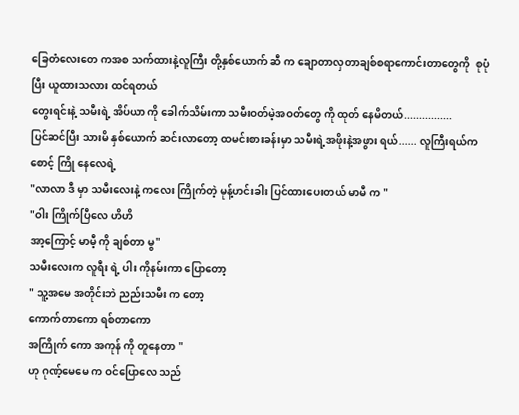ခြေတံလေးတေ ကအစ သက်ထားနဲ့လူကြီး တို့နှစ်ယောက် ဆီ က ချောတာလှတာချစ်စရာကောင်းတာတွေကို  စုပုံ ပြီး ယူထားသလား ထင်ရတယ်
တွေးရင်းနဲ့ သမီးရဲ့ အိပ်ယာ ကို ခေါက်သိမ်းကာ သမီးဝတ်မဲ့အဝတ်တွေ ကို ထုတ် နေမိတယ်................
ပြင်ဆင်ပြီး သားမိ နှစ်ယောက် ဆင်းလာတော့ ထမင်းစားခန်းမှာ သမီးရဲ့အဖိုးနဲ့အဖွား ရယ်...... လူကြီးရယ်က စောင့် ကြို နေလေရဲ့
"လာလာ ဒီ မှာ သမီးလေးနဲ့ ကလေး ကြိုက်တဲ့ မုန့်ဟင်းခါး ပြင်ထားပေးတယ် မာမီ က "
"ဝါး ကြိုက်ပြီလေ ဟိဟိ
အာ့ကြောင့် မာမီ့ ကို ချစ်တာ မွ"
သမီးလေးက လူရီး ရဲ့ ပါး ကိုနမ်းကာ ပြောတော့
" သူ့အမေ အတိုင်းဘဲ ညည်းသမီး က တော့
ကောက်တာကော ရစ်တာကော
အကြိုက် ကော အကုန် ကို တူနေတာ "
ဟု ဂုဏ့်မေမေ က ဝင်ပြောလေ သည်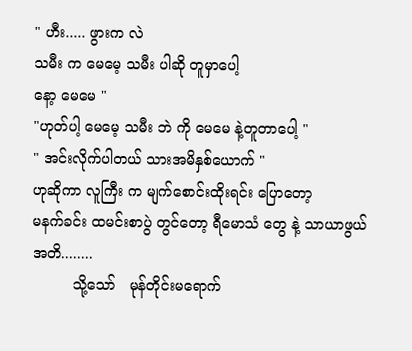" ဟီး..... ဖွားက လဲ
သမီး က မေမေ့ သမီး ပါဆို တူမှာပေါ့
နော့ မေမေ "
"ဟုတ်ပါ့ မေမေ့ သမီး ဘဲ ကို မေမေ နဲ့တူတာပေါ့ "
" အင်းလိုက်ပါတယ် သားအမိနှစ်ယောက် "
ဟုဆိုကာ လူကြီး က မျက်စောင်းထိုးရင်း ပြောတော့
မနက်ခင်း ထမင်းစာပွဲ တွင်တော့ ရီမောသံ တွေ နဲ့ သာယာဖွယ် အတိ........
         သို့သော်   မုန်တိုင်းမရောက်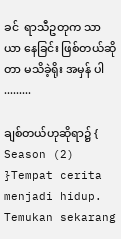ခင်  ရာသီဥတုက သာယာ နေခြင်း ဖြစ်တယ်ဆိုတာ မသိခဲ့ရိုး အမှန် ပါ
.........

ချစ်တယ်ဟုဆိုရာ၌ { Season (2) }Tempat cerita menjadi hidup. Temukan sekarang